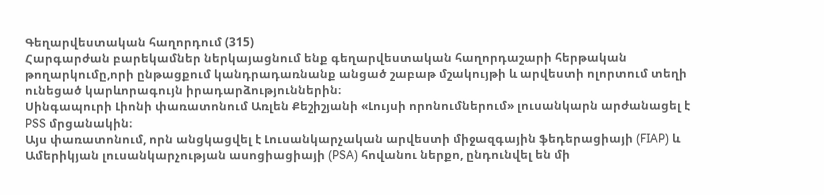Գեղարվեստական հաղորդում (315)
Հարգարժան բարեկամներ ներկայացնում ենք գեղարվեստական հաղորդաշարի հերթական թողարկումը,որի ընթացքում կանդրադառնանք անցած շաբաթ մշակույթի և արվեստի ոլորտում տեղի ունեցած կարևորագույն իրադարձություններին։
Սինգապուրի Լիոնի փառատոնում Առլեն Քեշիշյանի «Լույսի որոնումներում» լուսանկարն արժանացել է PSS մրցանակին։
Այս փառատոնում, որն անցկացվել է Լուսանկարչական արվեստի միջազգային ֆեդերացիայի (FIAP) և Ամերիկյան լուսանկարչության ասոցիացիայի (PSA) հովանու ներքո, ընդունվել են մի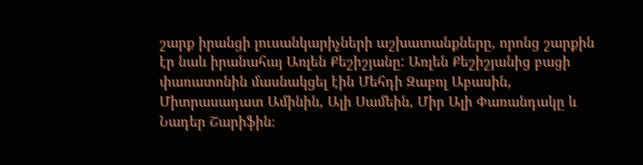շարք իրանցի լուսանկարիչների աշխատանքները, որոնց շարքին էր նաև իրանահայ Առլեն Քեշիշյանը: Առլեն Քեշիշյանից բացի փառատոնին մասնակցել էին Մեհդի Զաբոլ Աբասին, Միտրասադատ Ամինին, Ալի Սամեին, Միր Ալի Փառանդակը և Նադեր Շարիֆին։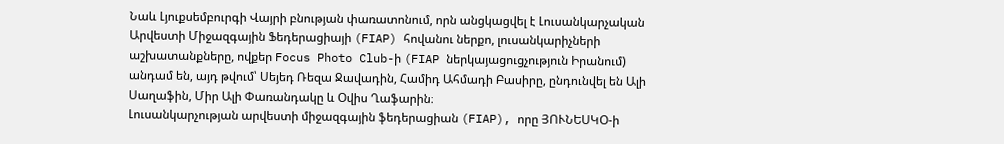Նաև Լյուքսեմբուրգի Վայրի բնության փառատոնում, որն անցկացվել է Լուսանկարչական Արվեստի Միջազգային Ֆեդերացիայի (FIAP) հովանու ներքո, լուսանկարիչների աշխատանքները, ովքեր Focus Photo Club-ի (FIAP ներկայացուցչություն Իրանում) անդամ են, այդ թվում՝ Սեյեդ Ռեզա Ջավադին, Համիդ Ահմադի Բասիրը, ընդունվել են Ալի Սաղաֆին, Միր Ալի Փառանդակը և Օվիս Ղաֆարին։
Լուսանկարչության արվեստի միջազգային ֆեդերացիան (FIAP), որը ՅՈՒՆԵՍԿՕ-ի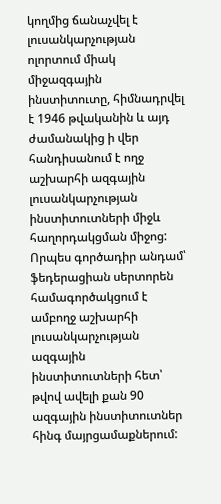կողմից ճանաչվել է լուսանկարչության ոլորտում միակ միջազգային ինստիտուտը, հիմնադրվել է 1946 թվականին և այդ ժամանակից ի վեր հանդիսանում է ողջ աշխարհի ազգային լուսանկարչության ինստիտուտների միջև հաղորդակցման միջոց: Որպես գործադիր անդամ՝ ֆեդերացիան սերտորեն համագործակցում է ամբողջ աշխարհի լուսանկարչության ազգային ինստիտուտների հետ՝ թվով ավելի քան 90 ազգային ինստիտուտներ հինգ մայրցամաքներում: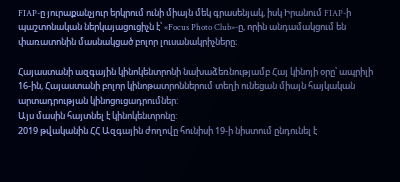FIAP-ը յուրաքանչյուր երկրում ունի միայն մեկ գրասենյակ, իսկ Իրանում FIAP-ի պաշտոնական ներկայացուցիչն է՝ «Focus Photo Club»-ը, որին անդամակցում են փառատոնին մասնակցած բոլոր լուսանակրիչները։

Հայաստանի ազգային կինոկենտրոնի նախաձեռնությամբ Հայ կինոյի օրը՝ ապրիլի 16-ին, Հայաստանի բոլոր կինոթատրոններում տեղի ունեցան միայն հայկական արտադրության կինոցուցադրումներ:
Այս մասին հայտնել է կինոկենտրոնը:
2019 թվականին ՀՀ Ազգային ժողովը հունիսի 19-ի նիստում ընդունել է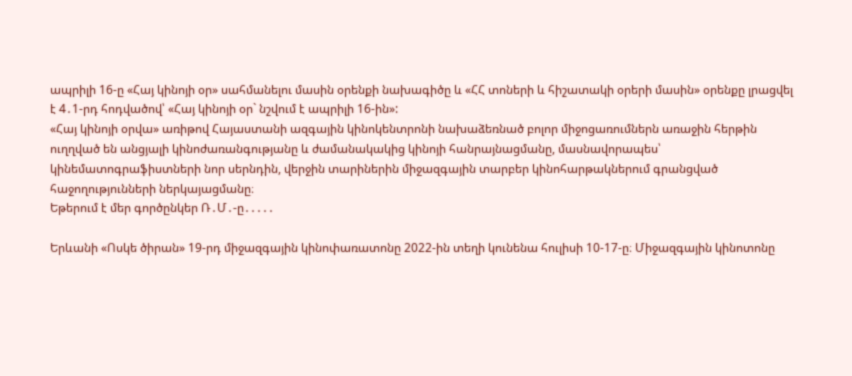ապրիլի 16-ը «Հայ կինոյի օր» սահմանելու մասին օրենքի նախագիծը և «ՀՀ տոների և հիշատակի օրերի մասին» օրենքը լրացվել է 4․1-րդ հոդվածով՝ «Հայ կինոյի օր` նշվում է ապրիլի 16-ին»:
«Հայ կինոյի օրվա» առիթով Հայաստանի ազգային կինոկենտրոնի նախաձեռնած բոլոր միջոցառումներն առաջին հերթին ուղղված են անցյալի կինոժառանգությանը և ժամանակակից կինոյի հանրայնացմանը, մասնավորապես՝ կինեմատոգրաֆիստների նոր սերնդին, վերջին տարիներին միջազգային տարբեր կինոհարթակներում գրանցված հաջողությունների ներկայացմանը։
Եթերում է մեր գործընկեր Ռ․Մ․-ը․․․․․

Երևանի «Ոսկե ծիրան» 19-րդ միջազգային կինոփառատոնը 2022-ին տեղի կունենա հուլիսի 10-17-ը։ Միջազգային կինոտոնը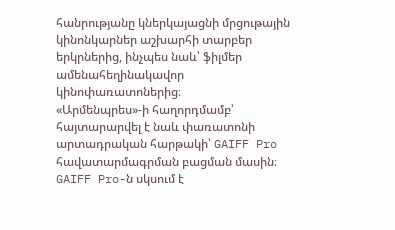հանրությանը կներկայացնի մրցութային կինոնկարներ աշխարհի տարբեր երկրներից, ինչպես նաև՝ ֆիլմեր ամենահեղինակավոր կինոփառատոներից։
«Արմենպրես»-ի հաղորդմամբ՝ հայտարարվել է նաև փառատոնի արտադրական հարթակի՝ GAIFF Pro հավատարմագրման բացման մասին։
GAIFF Pro-ն սկսում է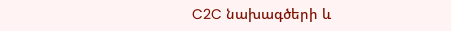C2C նախագծերի և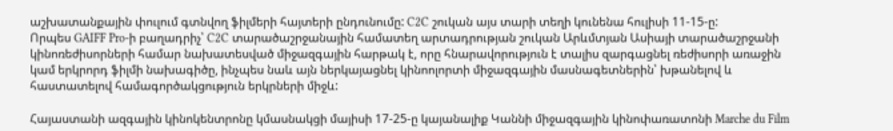աշխատանքային փուլում գտնվող ֆիլմերի հայտերի ընդունումը: C2C շուկան այս տարի տեղի կունենա հուլիսի 11-15-ը:
Որպես GAIFF Pro-ի բաղադրիչ՝ C2C տարածաշրջանային համատեղ արտադրության շուկան Արևմտյան Ասիայի տարածաշրջանի կինոռեժիսորների համար նախատեսված միջազգային հարթակ է, որը հնարավորություն է տալիս զարգացնել ռեժիսորի առաջին կամ երկրորդ ֆիլմի նախագիծը, ինչպես նաև այն ներկայացնել կինոոլորտի միջազգային մասնագետներին՝ խթանելով և հաստատելով համագործակցություն երկրների միջև:

Հայաստանի ազգային կինոկենտրոնը կմասնակցի մայիսի 17-25-ը կայանալիք Կաննի միջազգային կինոփառատոնի Marche du Film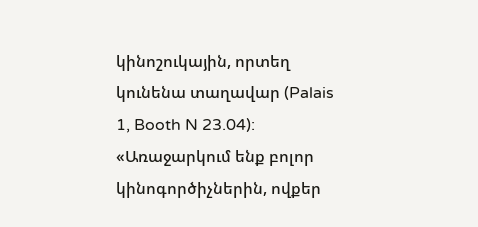կինոշուկային, որտեղ կունենա տաղավար (Palais 1, Booth N 23.04):
«Առաջարկում ենք բոլոր կինոգործիչներին, ովքեր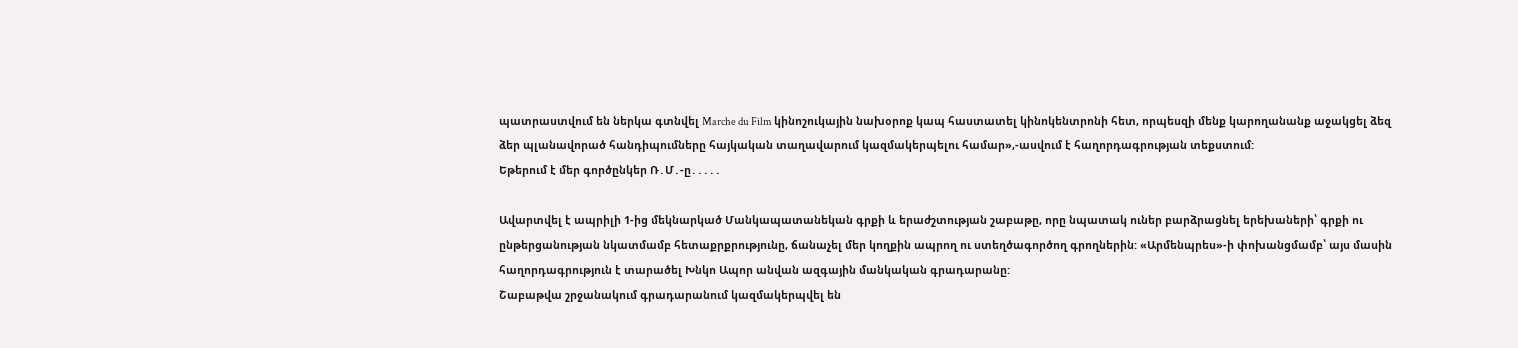պատրաստվում են ներկա գտնվել Marche du Film կինոշուկային նախօրոք կապ հաստատել կինոկենտրոնի հետ, որպեսզի մենք կարողանանք աջակցել ձեզ ձեր պլանավորած հանդիպումները հայկական տաղավարում կազմակերպելու համար»,-ասվում է հաղորդագրության տեքստում:
Եթերում է մեր գործընկեր Ռ․Մ․-ը․․․․․

Ավարտվել է ապրիլի 1-ից մեկնարկած Մանկապատանեկան գրքի և երաժշտության շաբաթը, որը նպատակ ուներ բարձրացնել երեխաների՝ գրքի ու ընթերցանության նկատմամբ հետաքրքրությունը, ճանաչել մեր կողքին ապրող ու ստեղծագործող գրողներին: «Արմենպրես»-ի փոխանցմամբ՝ այս մասին հաղորդագրություն է տարածել Խնկո Ապոր անվան ազգային մանկական գրադարանը:
Շաբաթվա շրջանակում գրադարանում կազմակերպվել են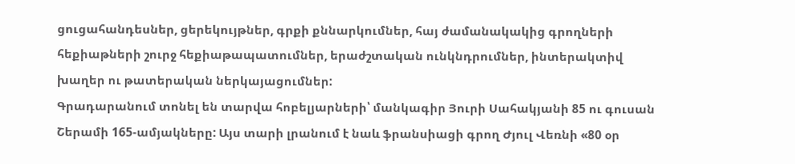ցուցահանդեսներ, ցերեկույթներ, գրքի քննարկումներ, հայ ժամանակակից գրողների հեքիաթների շուրջ հեքիաթապատումներ, երաժշտական ունկնդրումներ, ինտերակտիվ խաղեր ու թատերական ներկայացումներ:
Գրադարանում տոնել են տարվա հոբելյարների՝ մանկագիր Յուրի Սահակյանի 85 ու գուսան Շերամի 165-ամյակները: Այս տարի լրանում է նաև ֆրանսիացի գրող Ժյուլ Վեռնի «80 օր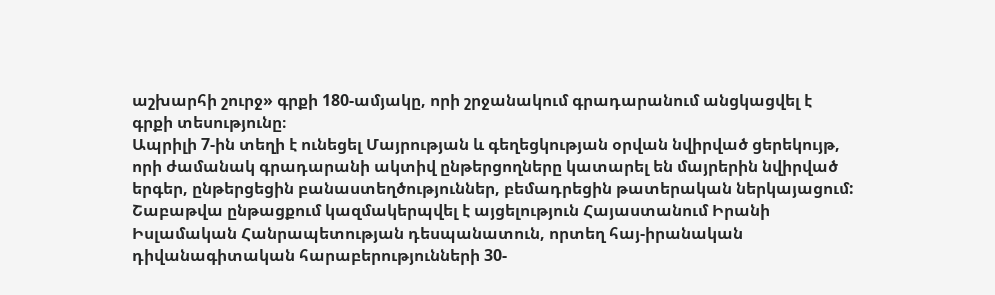աշխարհի շուրջ» գրքի 180-ամյակը, որի շրջանակում գրադարանում անցկացվել է գրքի տեսությունը։
Ապրիլի 7-ին տեղի է ունեցել Մայրության և գեղեցկության օրվան նվիրված ցերեկույթ, որի ժամանակ գրադարանի ակտիվ ընթերցողները կատարել են մայրերին նվիրված երգեր, ընթերցեցին բանաստեղծություններ, բեմադրեցին թատերական ներկայացում: Շաբաթվա ընթացքում կազմակերպվել է այցելություն Հայաստանում Իրանի Իսլամական Հանրապետության դեսպանատուն, որտեղ հայ-իրանական դիվանագիտական հարաբերությունների 30-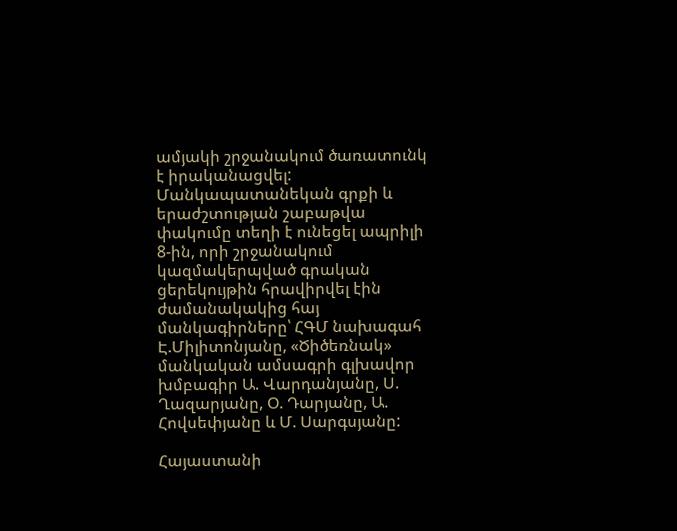ամյակի շրջանակում ծառատունկ է իրականացվել:
Մանկապատանեկան գրքի և երաժշտության շաբաթվա փակումը տեղի է ունեցել ապրիլի 8-ին, որի շրջանակում կազմակերպված գրական ցերեկույթին հրավիրվել էին ժամանակակից հայ մանկագիրները՝ ՀԳՄ նախագահ Է.Միլիտոնյանը, «Ծիծեռնակ» մանկական ամսագրի գլխավոր խմբագիր Ա. Վարդանյանը, Ս. Ղազարյանը, Օ. Դարյանը, Ա. Հովսեփյանը և Մ. Սարգսյանը:

Հայաստանի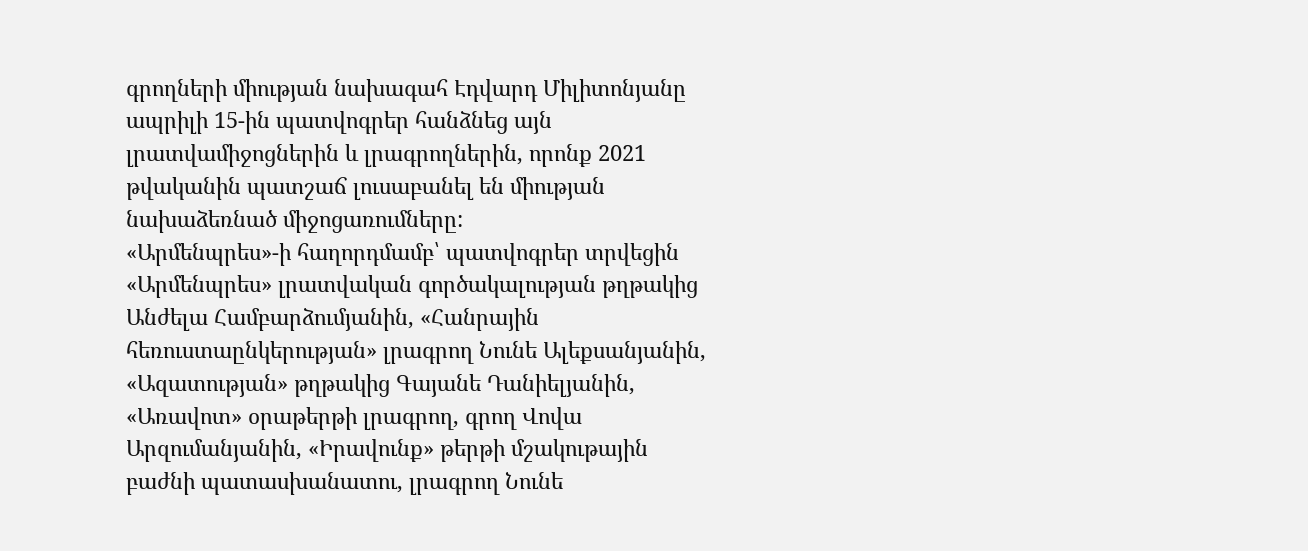գրողների միության նախագահ Էդվարդ Միլիտոնյանը ապրիլի 15-ին պատվոգրեր հանձնեց այն լրատվամիջոցներին և լրագրողներին, որոնք 2021 թվականին պատշաճ լուսաբանել են միության նախաձեռնած միջոցառումները:
«Արմենպրես»-ի հաղորդմամբ՝ պատվոգրեր տրվեցին «Արմենպրես» լրատվական գործակալության թղթակից Անժելա Համբարձումյանին, «Հանրային հեռուստաընկերության» լրագրող Նունե Ալեքսանյանին, «Ազատության» թղթակից Գայանե Դանիելյանին, «Առավոտ» օրաթերթի լրագրող, գրող Վովա Արզումանյանին, «Իրավունք» թերթի մշակութային բաժնի պատասխանատու, լրագրող Նունե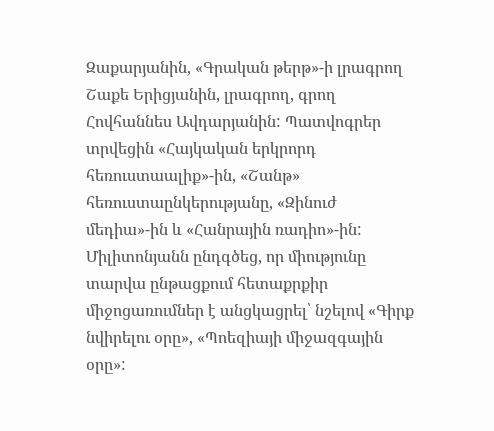Զաքարյանին, «Գրական թերթ»-ի լրագրող Շաքե Երիցյանին, լրագրող, գրող Հովհաննես Ավդարյանին: Պատվոգրեր տրվեցին «Հայկական երկրորդ հեռուստաալիք»-ին, «Շանթ» հեռուստաընկերությանը, «Զինուժ մեդիա»-ին և «Հանրային ռադիո»-ին:
Միլիտոնյանն ընդգծեց, որ միությունը տարվա ընթացքում հետաքրքիր միջոցառումներ է անցկացրել՝ նշելով «Գիրք նվիրելու օրը», «Պոեզիայի միջազգային օրը»: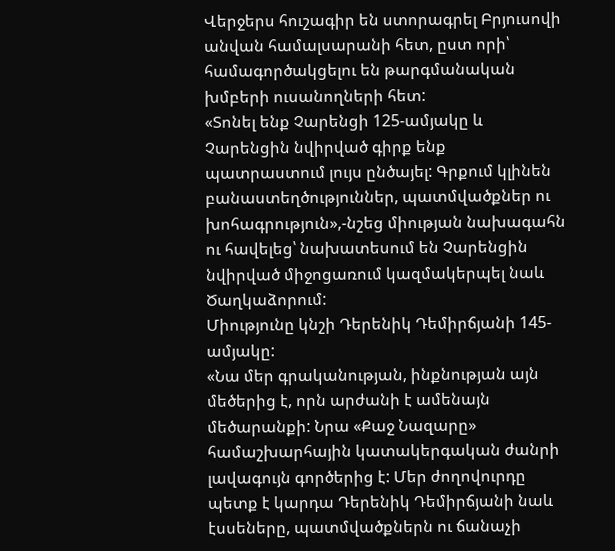Վերջերս հուշագիր են ստորագրել Բրյուսովի անվան համալսարանի հետ, ըստ որի՝ համագործակցելու են թարգմանական խմբերի ուսանողների հետ:
«Տոնել ենք Չարենցի 125-ամյակը և Չարենցին նվիրված գիրք ենք պատրաստում լույս ընծայել: Գրքում կլինեն բանաստեղծություններ, պատմվածքներ ու խոհագրություն»,-նշեց միության նախագահն ու հավելեց՝ նախատեսում են Չարենցին նվիրված միջոցառում կազմակերպել նաև Ծաղկաձորում:
Միությունը կնշի Դերենիկ Դեմիրճյանի 145-ամյակը:
«Նա մեր գրականության, ինքնության այն մեծերից է, որն արժանի է ամենայն մեծարանքի: Նրա «Քաջ Նազարը» համաշխարհային կատակերգական ժանրի լավագույն գործերից է: Մեր ժողովուրդը պետք է կարդա Դերենիկ Դեմիրճյանի նաև էսսեները, պատմվածքներն ու ճանաչի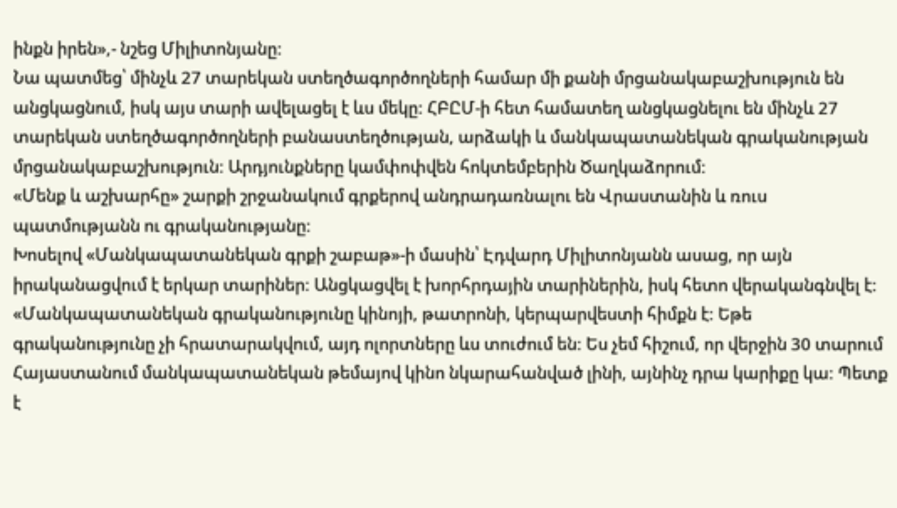ինքն իրեն»,- նշեց Միլիտոնյանը:
Նա պատմեց՝ մինչև 27 տարեկան ստեղծագործողների համար մի քանի մրցանակաբաշխություն են անցկացնում, իսկ այս տարի ավելացել է ևս մեկը: ՀԲԸՄ-ի հետ համատեղ անցկացնելու են մինչև 27 տարեկան ստեղծագործողների բանաստեղծության, արձակի և մանկապատանեկան գրականության մրցանակաբաշխություն: Արդյունքները կամփոփվեն հոկտեմբերին Ծաղկաձորում:
«Մենք և աշխարհը» շարքի շրջանակում գրքերով անդրադառնալու են Վրաստանին և ռուս պատմությանն ու գրականությանը:
Խոսելով «Մանկապատանեկան գրքի շաբաթ»-ի մասին՝ Էդվարդ Միլիտոնյանն ասաց, որ այն իրականացվում է երկար տարիներ: Անցկացվել է խորհրդային տարիներին, իսկ հետո վերականգնվել է:
«Մանկապատանեկան գրականությունը կինոյի, թատրոնի, կերպարվեստի հիմքն է: Եթե գրականությունը չի հրատարակվում, այդ ոլորտները ևս տուժում են: Ես չեմ հիշում, որ վերջին 30 տարում Հայաստանում մանկապատանեկան թեմայով կինո նկարահանված լինի, այնինչ դրա կարիքը կա: Պետք է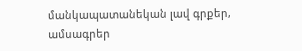մանկապատանեկան լավ գրքեր, ամսագրեր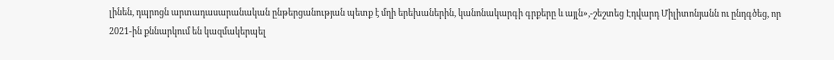լինեն, դպրոցն արտադասարանական ընթերցանության պետք է մղի երեխաներին, կանոնակարգի գրքերը և այլն»,-շեշտեց Էդվարդ Միլիտոնյանն ու ընդգծեց, որ 2021-ին քննարկում են կազմակերպել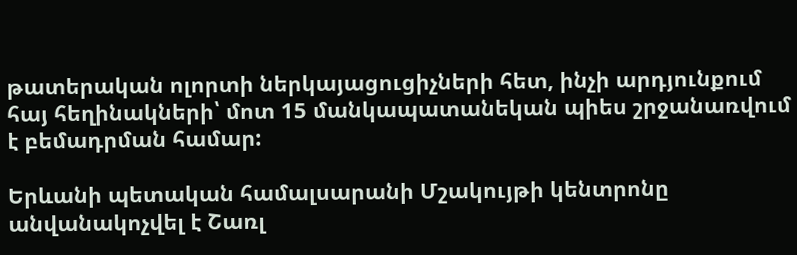թատերական ոլորտի ներկայացուցիչների հետ, ինչի արդյունքում հայ հեղինակների՝ մոտ 15 մանկապատանեկան պիես շրջանառվում է բեմադրման համար:

Երևանի պետական համալսարանի Մշակույթի կենտրոնը անվանակոչվել է Շառլ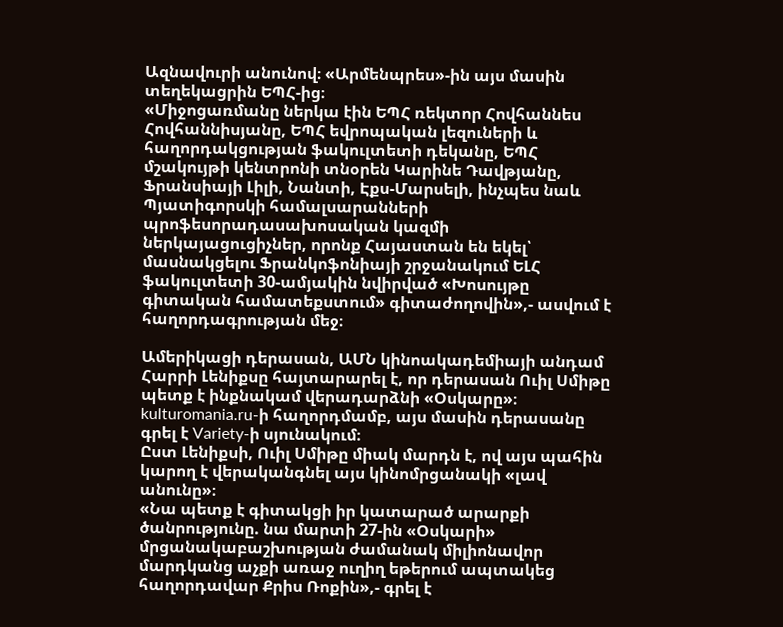Ազնավուրի անունով։ «Արմենպրես»-ին այս մասին տեղեկացրին ԵՊՀ-ից։
«Միջոցառմանը ներկա էին ԵՊՀ ռեկտոր Հովհաննես Հովհաննիսյանը, ԵՊՀ եվրոպական լեզուների և հաղորդակցության ֆակուլտետի դեկանը, ԵՊՀ մշակույթի կենտրոնի տնօրեն Կարինե Դավթյանը, Ֆրանսիայի Լիլի, Նանտի, Էքս-Մարսելի, ինչպես նաև Պյատիգորսկի համալսարանների պրոֆեսորադասախոսական կազմի ներկայացուցիչներ, որոնք Հայաստան են եկել՝ մասնակցելու Ֆրանկոֆոնիայի շրջանակում ԵԼՀ ֆակուլտետի 30-ամյակին նվիրված «Խոսույթը գիտական համատեքստում» գիտաժողովին»,- ասվում է հաղորդագրության մեջ։

Ամերիկացի դերասան, ԱՄՆ կինոակադեմիայի անդամ Հարրի Լենիքսը հայտարարել է, որ դերասան Ուիլ Սմիթը պետք է ինքնակամ վերադարձնի «Օսկարը»։ kulturomania.ru-ի հաղորդմամբ, այս մասին դերասանը գրել է Variety-ի սյունակում։
Ըստ Լենիքսի, Ուիլ Սմիթը միակ մարդն է, ով այս պահին կարող է վերականգնել այս կինոմրցանակի «լավ անունը»։
«Նա պետք է գիտակցի իր կատարած արարքի ծանրությունը. նա մարտի 27-ին «Օսկարի» մրցանակաբաշխության ժամանակ միլիոնավոր մարդկանց աչքի առաջ ուղիղ եթերում ապտակեց հաղորդավար Քրիս Ռոքին»,- գրել է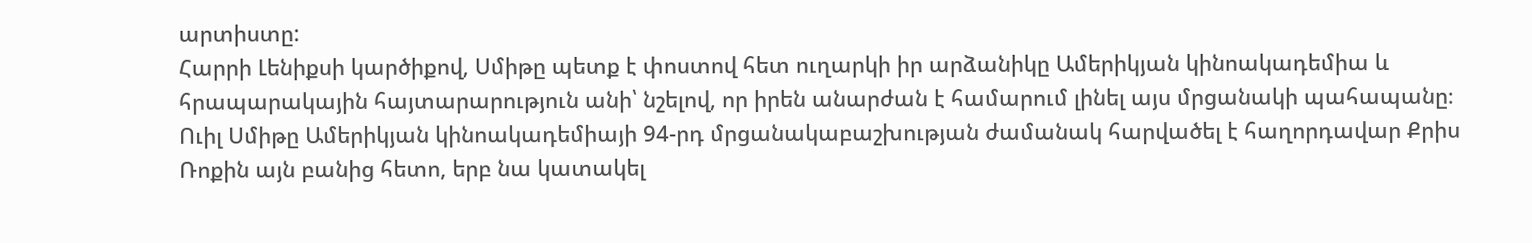արտիստը:
Հարրի Լենիքսի կարծիքով, Սմիթը պետք է փոստով հետ ուղարկի իր արձանիկը Ամերիկյան կինոակադեմիա և հրապարակային հայտարարություն անի՝ նշելով, որ իրեն անարժան է համարում լինել այս մրցանակի պահապանը։
Ուիլ Սմիթը Ամերիկյան կինոակադեմիայի 94-րդ մրցանակաբաշխության ժամանակ հարվածել է հաղորդավար Քրիս Ռոքին այն բանից հետո, երբ նա կատակել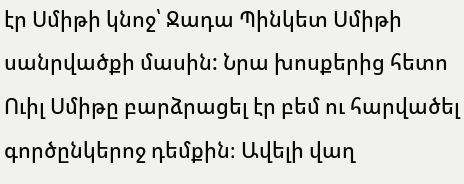էր Սմիթի կնոջ՝ Ջադա Պինկետ Սմիթի սանրվածքի մասին: Նրա խոսքերից հետո Ուիլ Սմիթը բարձրացել էր բեմ ու հարվածել գործընկերոջ դեմքին։ Ավելի վաղ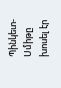Պինկետ-Սմիթը խոսել էր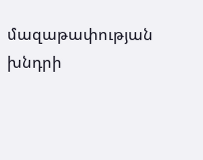մազաթափության խնդրի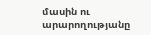մասին ու արարողությանը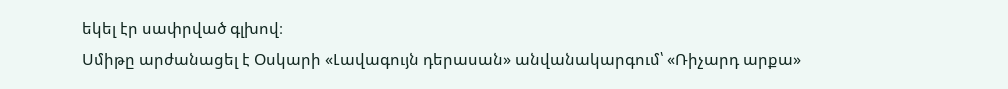եկել էր սափրված գլխով։
Սմիթը արժանացել է Օսկարի «Լավագույն դերասան» անվանակարգում՝ «Ռիչարդ արքա»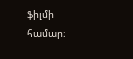ֆիլմի համար։